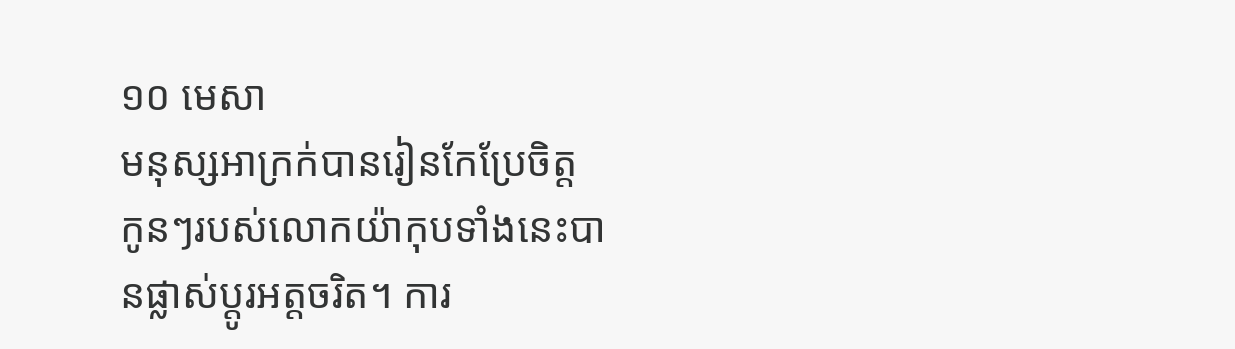១០ មេសា
មនុស្សអាក្រក់បានរៀនកែប្រែចិត្ត
កូនៗរបស់លោកយ៉ាកុបទាំងនេះបានផ្លាស់ប្តូរអត្តចរិត។ ការ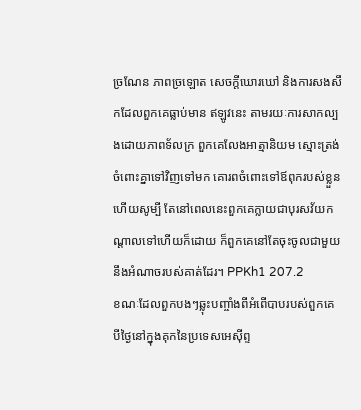ច្រណែន ភាពច្រឡោត សេចក្តីឃោរឃៅ និងការសងសឹកដែលពួកគេធ្លាប់មាន ឥឡូវនេះ តាមរយៈការសាកល្បងដោយភាពទ័លក្រ ពួកគេលែងអាត្មានិយម ស្មោះត្រង់ចំពោះគ្នាទៅវិញទៅមក គោរពចំពោះទៅឪពុករបស់ខ្លួន ហើយសូម្បី តែនៅពេលនេះពួកគេក្លាយជាបុរសវ័យកណ្តាលទៅហើយក៏ដោយ ក៏ពួកគេនៅតែចុះចូលជាមួយនឹងអំណាចរបស់គាត់ដែរ។ PPKh1 207.2
ខណៈដែលពួកបងៗឆ្លុះបញ្ចាំងពីអំពើបាបរបស់ពួកគេ បីថ្ងៃនៅក្នុងគុកនៃប្រទេសអេស៊ីព្ទ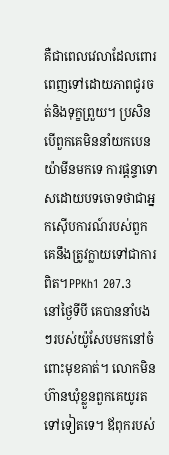គឺជាពេលវេលាដែលពោរពេញទៅដោយភាពជូរចត់និងទុក្ខព្រួយ។ ប្រសិនបើពួកគេមិននាំយកបេនយ៉ាមីនមកទេ ការផ្តន្ទាទោសដោយបទចោទថាជាអ្នកស៊ើបការណ៍របស់ពួកគេនឹងត្រូវក្លាយទៅជាការពិត។PPKh1 207.3
នៅថ្ងៃទីបី គេបាននាំបងៗរបស់យ៉ូសែបមកនៅចំពោះមុខគាត់។ លោកមិនហ៊ានឃុំខ្លួនពួកគេយូរតទៅទៀតទេ។ ឪពុករបស់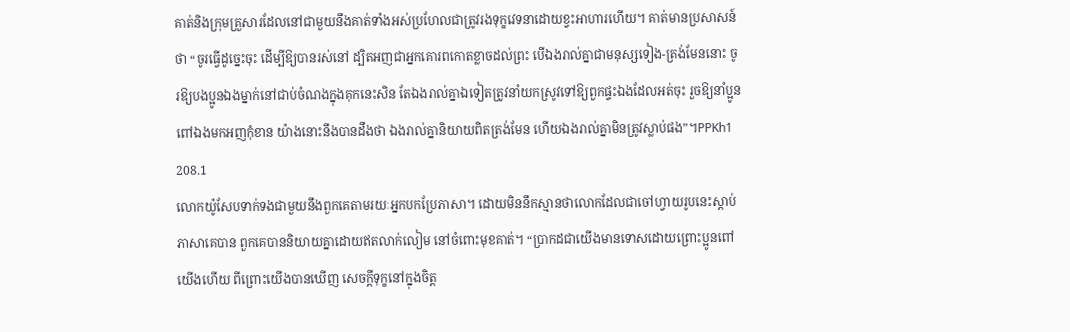គាត់និងក្រុមគ្រួសារដែលនៅជាមួយនឹងគាត់ទាំងអស់ប្រហែលជាត្រូវរងទុក្ខវេទនាដោយខ្វះអាហារហើយ។ គាត់មានប្រសាសន៍ថា “ចូរធ្វើដូច្នេះចុះ ដើម្បីឱ្យបានរស់នៅ ដ្បិតអញជាអ្នកគោរពកោតខ្លាចដល់ព្រះ បើឯងរាល់គ្នាជាមនុស្សទៀង-ត្រង់មែននោះ ចូរឱ្យបងប្អូនឯងម្នាក់នៅជាប់ចំណងក្នុងគុកនេះសិន តែឯងរាល់គ្នាឯទៀតត្រូវនាំយកស្រូវទៅឱ្យពួកផ្ទះឯងដែលអត់ចុះ រួចឱ្យនាំប្អូនពៅឯងមកអញកុំខាន យ៉ាងនោះនឹងបានដឹងថា ឯងរាល់គ្នានិយាយពិតត្រង់មែន ហើយឯងរាល់គ្នាមិនត្រូវស្លាប់ផង”។PPKh1 208.1
លោកយ៉ូសែបទាក់ទងជាមួយនឹងពួកគេតាមរយៈអ្នកបកប្រែភាសា។ ដោយមិននឹកស្មានថាលោកដែលជាចៅហ្វាយរូបនេះស្តាប់ភាសាគេបាន ពួកគេបាននិយាយគ្នាដោយឥតលាក់លៀម នៅចំពោះមុខគាត់។ “ប្រាកដជាយើងមានទោសដោយព្រោះប្អូនពៅយើងហើយ ពីព្រោះយើងបានឃើញ សេចក្តីទុក្ខនៅក្នុងចិត្ត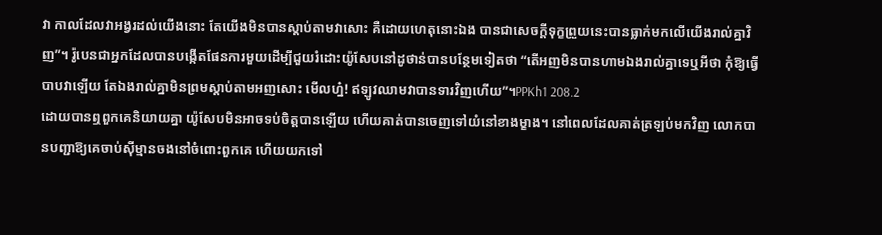វា កាលដែលវាអង្វរដល់យើងនោះ តែយើងមិនបានស្តាប់តាមវាសោះ គឺដោយហេតុនោះឯង បានជាសេចក្តីទុក្ខព្រួយនេះបានធ្លាក់មកលើយើងរាល់គ្នាវិញ”។ រ៉ូបេនជាអ្នកដែលបានបង្កើតផែនការមួយដើម្បីជួយរំដោះយ៉ូសែបនៅដូថាន់បានបន្ថែមទៀតថា “តើអញមិនបានហាមឯងរាល់គ្នាទេឬអីថា កុំឱ្យធ្វើបាបវាឡើយ តែឯងរាល់គ្នាមិនព្រមស្តាប់តាមអញសោះ មើលហ៎្ន! ឥឡូវឈាមវាបានទារវិញហើយ”។PPKh1 208.2
ដោយបានឮពួកគេនិយាយគ្នា យ៉ូសែបមិនអាចទប់ចិត្តបានឡើយ ហើយគាត់បានចេញទៅយំនៅខាងម្ខាង។ នៅពេលដែលគាត់ត្រឡប់មកវិញ លោកបានបញ្ជាឱ្យគេចាប់ស៊ីម្មានចងនៅចំពោះពួកគេ ហើយយកទៅ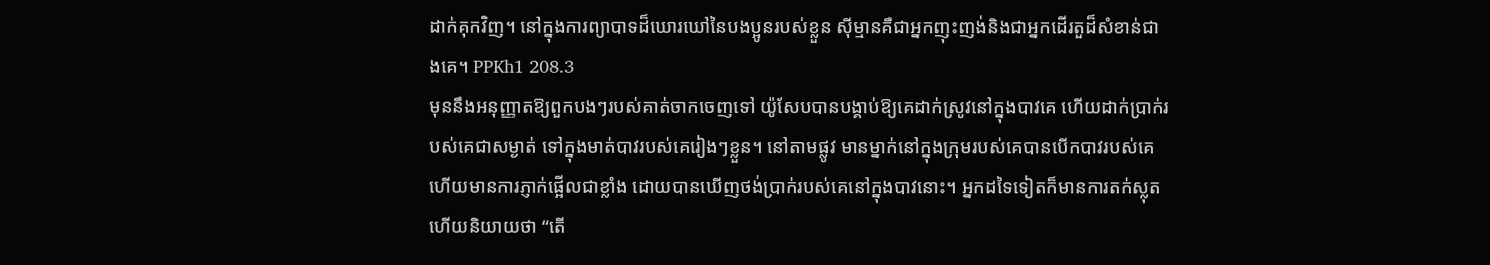ដាក់គុកវិញ។ នៅក្នុងការព្យាបាទដ៏ឃោរឃៅនៃបងប្អូនរបស់ខ្លួន ស៊ីម្មានគឺជាអ្នកញុះញង់និងជាអ្នកដើរតួដ៏សំខាន់ជាងគេ។ PPKh1 208.3
មុននឹងអនុញ្ញាតឱ្យពួកបងៗរបស់គាត់ចាកចេញទៅ យ៉ូសែបបានបង្គាប់ឱ្យគេដាក់ស្រូវនៅក្នុងបាវគេ ហើយដាក់ប្រាក់របស់គេជាសម្ងាត់ ទៅក្នុងមាត់បាវរបស់គេរៀងៗខ្លួន។ នៅតាមផ្លូវ មានម្នាក់នៅក្នុងក្រុមរបស់គេបានបើកបាវរបស់គេ ហើយមានការភ្ញាក់ផ្អើលជាខ្លាំង ដោយបានឃើញថង់ប្រាក់របស់គេនៅក្នុងបាវនោះ។ អ្នកដទៃទៀតក៏មានការតក់ស្លុត ហើយនិយាយថា “តើ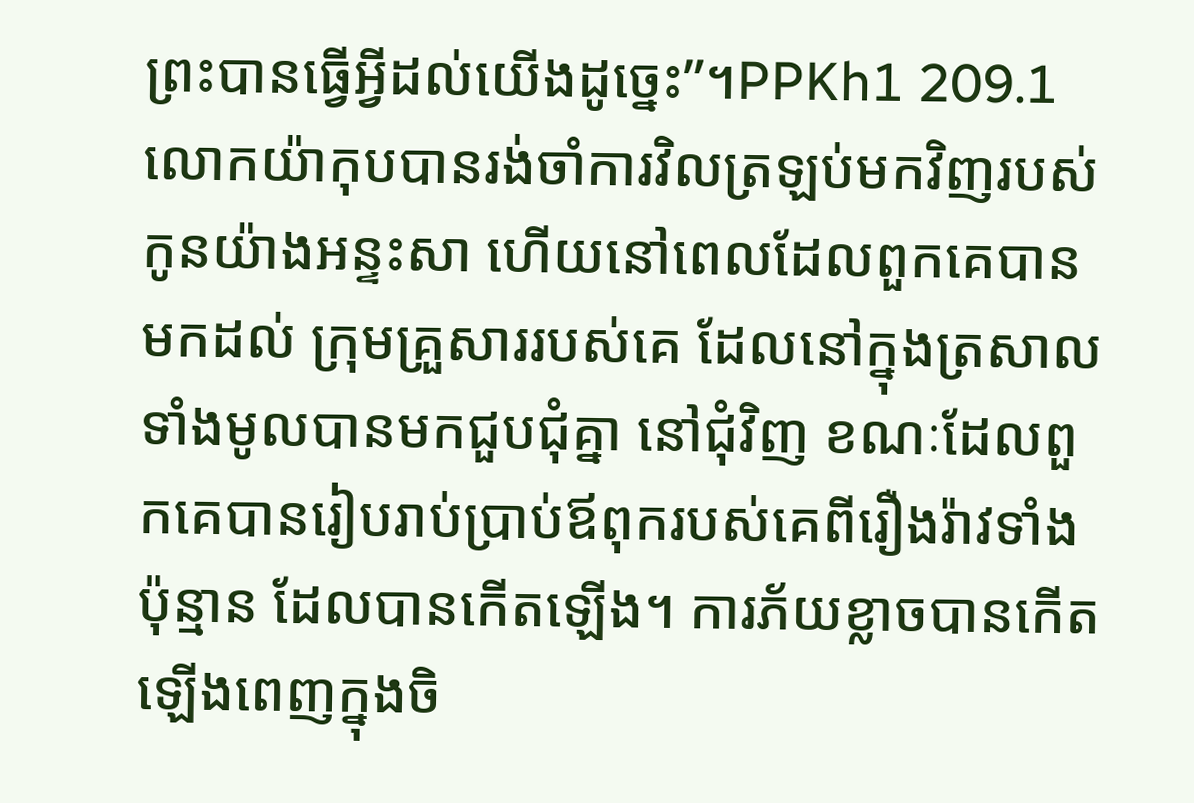ព្រះបានធ្វើអ្វីដល់យើងដូច្នេះ”។PPKh1 209.1
លោកយ៉ាកុបបានរង់ចាំការវិលត្រឡប់មកវិញរបស់កូនយ៉ាងអន្ទះសា ហើយនៅពេលដែលពួកគេបានមកដល់ ក្រុមគ្រួសាររបស់គេ ដែលនៅក្នុងត្រសាលទាំងមូលបានមកជួបជុំគ្នា នៅជុំវិញ ខណៈដែលពួកគេបានរៀបរាប់ប្រាប់ឪពុករបស់គេពីរឿងរ៉ាវទាំងប៉ុន្មាន ដែលបានកើតឡើង។ ការភ័យខ្លាចបានកើតឡើងពេញក្នុងចិ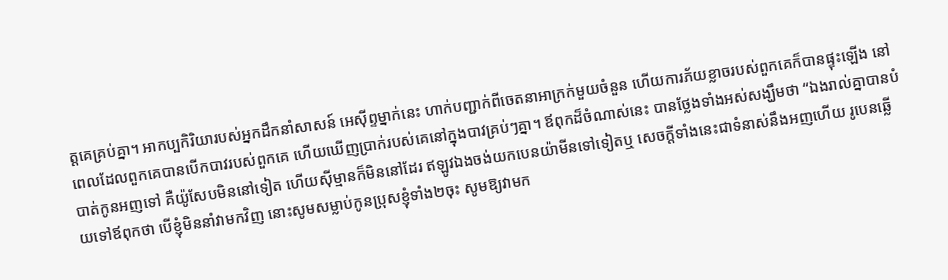ត្តគេគ្រប់គ្នា។ អាកប្បកិរិយារបស់អ្នកដឹកនាំសាសន៍ អេស៊ីព្ទម្នាក់នេះ ហាក់បញ្ជាក់ពីចេតនាអាក្រក់មួយចំនួន ហើយការភ័យខ្លាចរបស់ពួកគេក៏បានផ្ទុះឡើង នៅពេលដែលពួកគេបានបើកបាវរបស់ពួកគេ ហើយឃើញប្រាក់របស់គេនៅក្នុងបាវគ្រប់ៗគ្នា។ ឪពុកដ៏ចំណាស់នេះ បានថ្លែងទាំងអស់សង្ឃឹមថា “ឯងរាល់គ្នាបានបំបាត់កូនអញទៅ គឺយ៉ូសែបមិននៅទៀត ហើយស៊ីម្មានក៏មិននៅដែរ ឥឡូវឯងចង់យកបេនយ៉ាមីនទៅទៀតឬ សេចក្តីទាំងនេះជាទំនាស់នឹងអញហើយ រូបេនឆ្លើយទៅឪពុកថា បើខ្ញុំមិននាំវាមកវិញ នោះសូមសម្លាប់កូនប្រុសខ្ញុំទាំង២ចុះ សូមឱ្យវាមក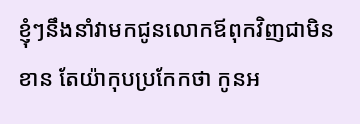ខ្ញុំៗនឹងនាំវាមកជូនលោកឪពុកវិញជាមិនខាន តែយ៉ាកុបប្រកែកថា កូនអ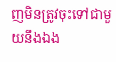ញមិនត្រូវចុះទៅជាមួយនឹងឯង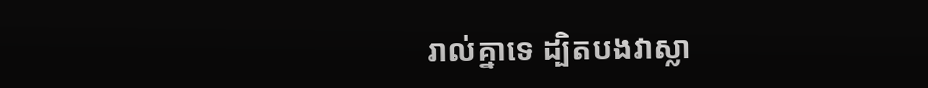រាល់គ្នាទេ ដ្បិតបងវាស្លា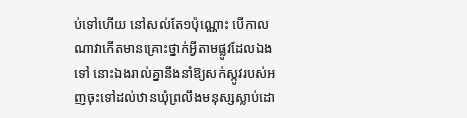ប់ទៅហើយ នៅសល់តែ១ប៉ុណ្ណោះ បើកាលណាវាកើតមានគ្រោះថ្នាក់អ្វីតាមផ្លូវដែលឯងទៅ នោះឯងរាល់គ្នានឹងនាំឱ្យសក់ស្កូវរបស់អញចុះទៅដល់ឋានឃុំព្រលឹងមនុស្សស្លាប់ដោ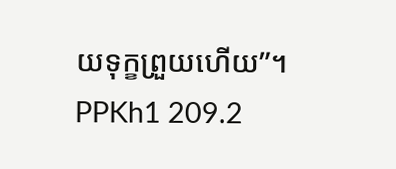យទុក្ខព្រួយហើយ”។ PPKh1 209.2